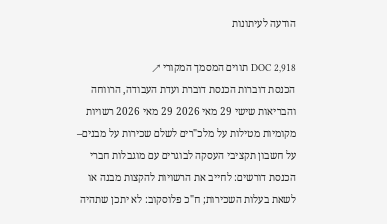הודעה לעיתונות

DOC 2,918 תווים המסמך המקורי ↗
הכנסת דוברות הכנסת דוברת ועדת העבודה, הרווחה והבריאות שישי 29 מאי 2026 29 מאי 2026 רשויות מקומיות מטילות על מלכ"רים לשלם שכירות על מבנים– על חשבון תקציבי העסקה לבוגרים עם מוגבלות חברי הכנסת דורשים: לחייב את הרשויות להקצות מבנה או לשאת בעלות השכירות; ח"כ פלוסקוב: לא יתכן שתהיה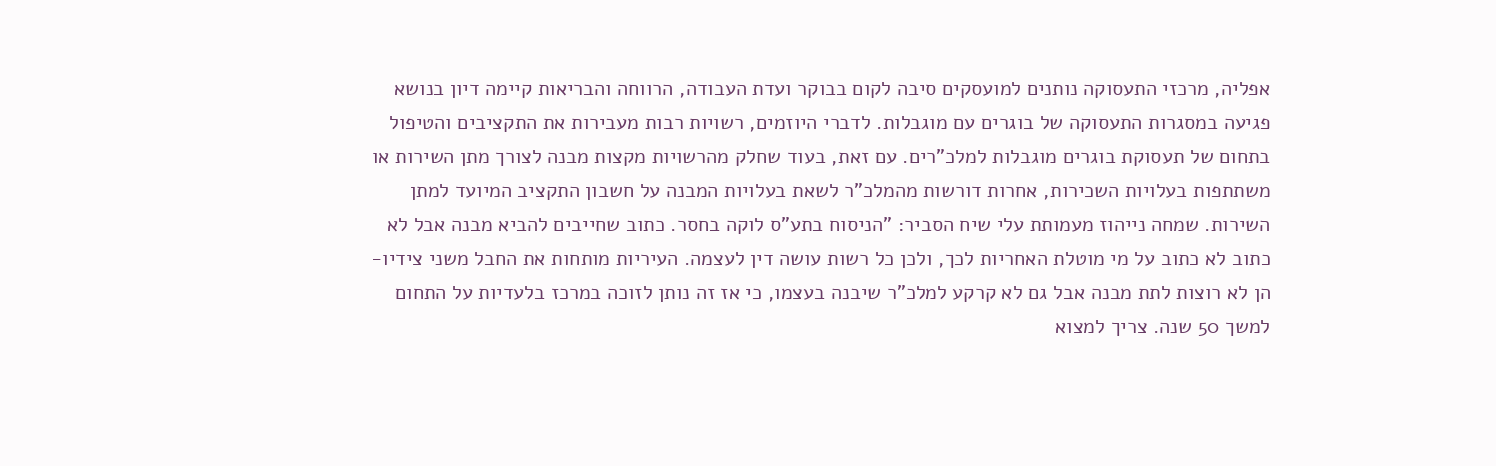אפליה, מרכזי התעסוקה נותנים למועסקים סיבה לקום בבוקר ועדת העבודה, הרווחה והבריאות קיימה דיון בנושא פגיעה במסגרות התעסוקה של בוגרים עם מוגבלות. לדברי היוזמים, רשויות רבות מעבירות את התקציבים והטיפול בתחום של תעסוקת בוגרים מוגבלות למלכ"רים. עם זאת, בעוד שחלק מהרשויות מקצות מבנה לצורך מתן השירות או משתתפות בעלויות השכירות, אחרות דורשות מהמלכ"ר לשאת בעלויות המבנה על חשבון התקציב המיועד למתן השירות. שמחה נייהוז מעמותת עלי שיח הסביר: "הניסוח בתע"ס לוקה בחסר. כתוב שחייבים להביא מבנה אבל לא כתוב לא כתוב על מי מוטלת האחריות לכך, ולכן כל רשות עושה דין לעצמה. העיריות מותחות את החבל משני צידיו- הן לא רוצות לתת מבנה אבל גם לא קרקע למלכ"ר שיבנה בעצמו, כי אז זה נותן לזוכה במרכז בלעדיות על התחום למשך 50 שנה. צריך למצוא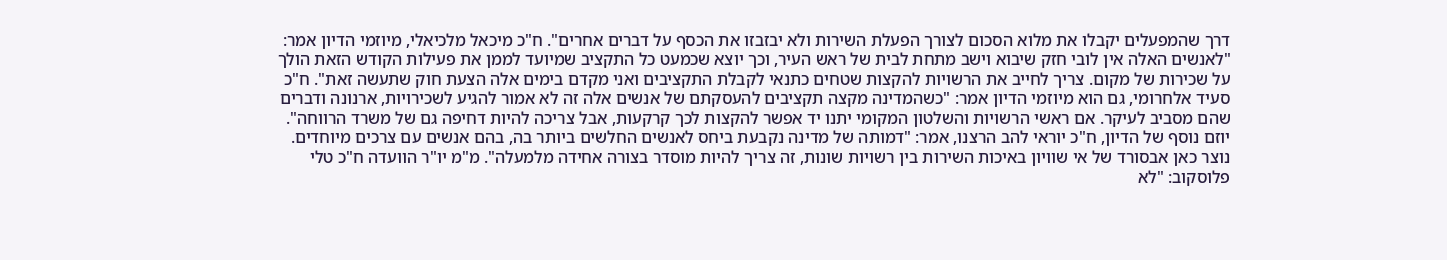דרך שהמפעלים יקבלו את מלוא הסכום לצורך הפעלת השירות ולא יבזבזו את הכסף על דברים אחרים". ח"כ מיכאל מלכיאלי, מיוזמי הדיון אמר: "לאנשים האלה אין לובי חזק שיבוא וישב מתחת לבית של ראש העיר, וכך יוצא שכמעט כל התקציב שמיועד לממן את פעילות הקודש הזאת הולך על שכירות של מקום. צריך לחייב את הרשויות להקצות שטחים כתנאי לקבלת התקציבים ואני מקדם בימים אלה הצעת חוק שתעשה זאת". ח"כ סעיד אלחרומי, גם הוא מיוזמי הדיון אמר: "כשהמדינה מקצה תקציבים להעסקתם של אנשים אלה זה לא אמור להגיע לשכירויות, ארנונה ודברים שהם מסביב לעיקר. אם ראשי הרשויות והשלטון המקומי יתנו יד אפשר להקצות לכך קרקעות, אבל צריכה להיות דחיפה גם של משרד הרווחה". יוזם נוסף של הדיון, ח"כ יוראי להב הרצנו, אמר: "דמותה של מדינה נקבעת ביחס לאנשים החלשים ביותר בה, בהם אנשים עם צרכים מיוחדים. נוצר כאן אבסורד של אי שוויון באיכות השירות בין רשויות שונות, זה צריך להיות מוסדר בצורה אחידה מלמעלה". מ"מ יו"ר הוועדה ח"כ טלי פלוסקוב: "לא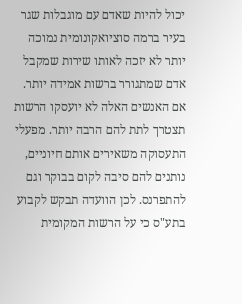יכול להיות שאדם עם מוגבלות שגר בעיר ברמה סוציואקונומית נמוכה יותר לא יזכה לאותו שירות שמקבל אדם שמתגורר ברשות אמידה יותר. אם האנשים האלה לא יועסקו הרשות תצטרך לתת להם הרבה יותר. מפעלי התעסוקה משאירים אותם חיוניים, נותנים להם סיבה לקום בבוקר וגם להתפרנס. לכן הוועדה תבקש לקבוע בתע"ס כי על הרשות המקומית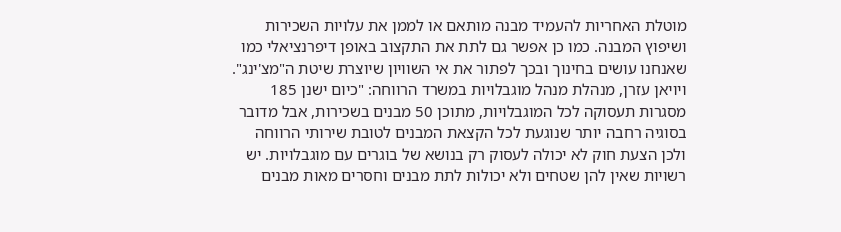מוטלת האחריות להעמיד מבנה מותאם או לממן את עלויות השכירות ושיפוץ המבנה. כמו כן אפשר גם לתת את התקצוב באופן דיפרנציאלי כמו שאנחנו עושים בחינוך ובכך לפתור את אי השוויון שיוצרת שיטת ה"מצ'ינג". ויויאן עזרן, מנהלת מנהל מוגבלויות במשרד הרווחה: "כיום ישנן 185 מסגרות תעסוקה לכל המוגבלויות, מתוכן 50 מבנים בשכירות, אבל מדובר בסוגיה רחבה יותר שנוגעת לכל הקצאת המבנים לטובת שירותי הרווחה ולכן הצעת חוק לא יכולה לעסוק רק בנושא של בוגרים עם מוגבלויות. יש רשויות שאין להן שטחים ולא יכולות לתת מבנים וחסרים מאות מבנים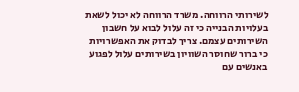לשירותי הרווחה. משרד הרווחה לא יכול לשאת בעלויות הבנייה כי זה עלול לבוא על חשבון השירותים עצמם. צריך לבדוק את האפשרויות כי ברור שחוסר השוויון בשירותים עלול לפגוע באנשים עם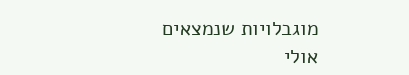מוגבלויות שנמצאים אולי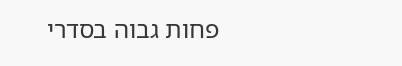פחות גבוה בסדרי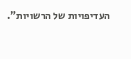העדיפויות של הרשויות".